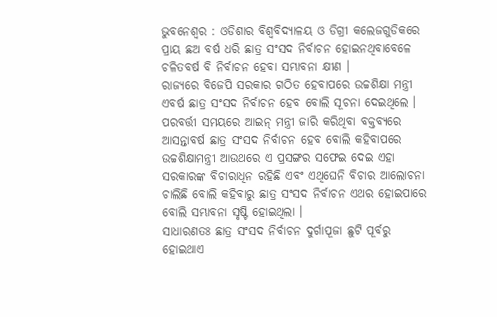ଭୁବନେଶ୍ୱର : ଓଡିଶାର ବିଶ୍ୱବିଦ୍ୟାଳୟ ଓ ଡିଗ୍ରୀ କଲେଜଗୁଡିକରେ ପ୍ରାୟ ଛଅ ବର୍ଷ ଧରି ଛାତ୍ର ସଂସଦ ନିର୍ବାଚନ ହୋଇନଥିବାବେଳେ ଚଳିତବର୍ଷ ବି ନିର୍ବାଚନ ହେବା ସମ୍ଭାବନା କ୍ଷୀଣ ।
ରାଜ୍ୟରେ ବିଜେପି ସରକାର ଗଠିତ ହେବାପରେ ଉଚ୍ଚଶିକ୍ଷା ମନ୍ତ୍ରୀ ଏବର୍ଷ ଛାତ୍ର ସଂସଦ ନିର୍ବାଚନ ହେବ ବୋଲି ସୂଚନା ଦେଇଥିଲେ । ପରବର୍ତ୍ତୀ ସମୟରେ ଆଇନ୍ ମନ୍ତ୍ରୀ ଜାରି କରିଥିବା ବକ୍ତବ୍ୟରେ ଆସନ୍ତାବର୍ଷ ଛାତ୍ର ସଂସଦ ନିର୍ବାଚନ ହେବ ବୋଲି କହିବାପରେ ଉଚ୍ଚଶିକ୍ଷାମନ୍ତ୍ରୀ ଆଉଥରେ ଏ ପ୍ରସଙ୍ଗର ସଫେଇ ଦେଇ ଏହା ସରକାରଙ୍କ ବିଚାରାଧିନ ରହିଛି ଏବଂ ଏଥିଘେନି ବିଚାର ଆଲୋଚନା ଚାଲିଛି ବୋଲି କହିବାରୁ ଛାତ୍ର ସଂସଦ ନିର୍ବାଚନ ଏଥର ହୋଇପାରେ ବୋଲି ସମ୍ଭାବନା ସୃଷ୍ଟି ହୋଇଥିଲା ।
ସାଧାରଣତଃ ଛାତ୍ର ସଂସଦ ନିର୍ବାଚନ ଦୁର୍ଗାପୂଜା ଛୁଟି ପୂର୍ବରୁ ହୋଇଥାଏ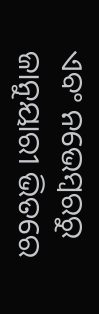ଏବଂ ନଭେମ୍ବରରୁ ଜାନୁୟାରୀ ଭିତରେ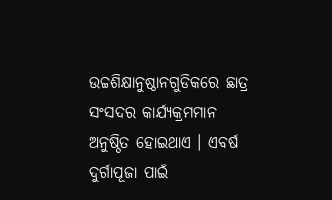ଉଚ୍ଚଶିକ୍ଷାନୁଷ୍ଠାନଗୁଡିକରେ ଛାତ୍ର ସଂସଦର କାର୍ଯ୍ୟକ୍ରମମାନ ଅନୁଷ୍ଠିତ ହୋଇଥାଏ । ଏବର୍ଷ ଦୁର୍ଗାପୂଜା ପାଇଁ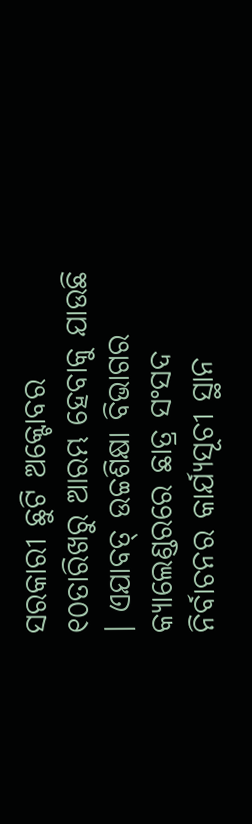ସରକାରୀ ଛୁଟି ଅକ୍ଟୋବର ୧୦ତାରିଖରୁ ଆରମ୍ଭ ହେବାକୁ ଯାଉଛି । ଏଯାବତ୍ ଉଚ୍ଚଶିକ୍ଷା ବିଭାଗର କ୍ୟାଲେଣ୍ଡରରେ ଛାତ୍ର ସଂସଦ ନିର୍ବାଚନର କାର୍ଯ୍ୟସୂଚୀ ସ୍ଥାନ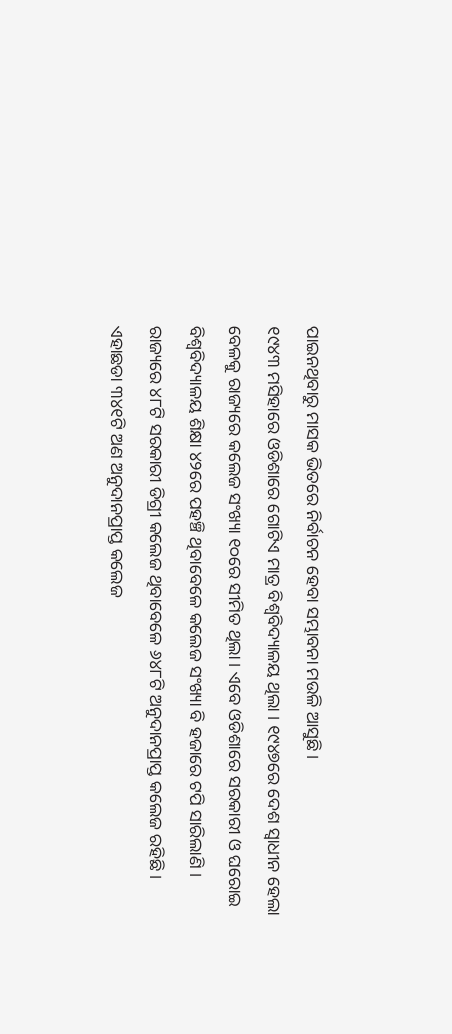ପାଇନଥିବାରୁ ମାସକ ଭିତରେ ନିର୍ବାଚନ ହେବା ସମ୍ଭାବନା ମଉଳି ଆସୁଛି ।
୧୯୪୩ ମସିହାରେ ଓଡିଶାରେ ଗୋଟିଏ ମାତ୍ର ବିଶ୍ୱବିଦ୍ୟାଳୟ ଥିଲା । ୧୯୪୭ରେ ଦେଶ ସ୍ୱାଧୀନ ହେଲା ବେଳକୁ ରାଜ୍ୟରେ କଲେଜ ସଂଖ୍ୟା ୧୦ରେ ସୀମିତ ଥିଲା । ଏବେ ଓଡିଶାରେ ସରକାରୀ ଓ ଘରୋଇ ବିଶ୍ୱବିଦ୍ୟାଳୟ ଶିକ୍ଷା ୪୨ରେ ପହଞ୍ଚି ଥିବାବେଳେ କଲେଜ ସଂଖ୍ୟା ବି ହଜାରେ ଟପି ସାରିଲାଣି । ରାଜ୍ୟରେ ୪୮ଟି ସରକାରୀ ଡିଗ୍ରୀ କଲେଜ ଥିବାବେଳେ ୬୪୮ଟି ଅନୁଦାନପ୍ରାପ୍ତ କଲେଜ ରହିଛି । ଏହାଛଡା ୩୪୧ଟି ଅଣ ଅନୁଦାନପ୍ରାପ୍ତ କଲେଜ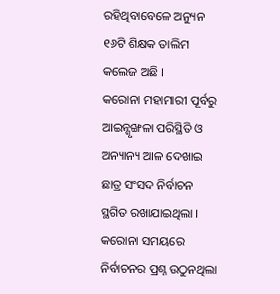ରହିଥିବାବେଳେ ଅନ୍ୟୁନ ୧୬ଟି ଶିକ୍ଷକ ତାଲିମ କଲେଜ ଅଛି ।
କରୋନା ମହାମାରୀ ପୂର୍ବରୁ ଆଇନ୍ଶୃଙ୍ଖଳା ପରିସ୍ଥିତି ଓ ଅନ୍ୟାନ୍ୟ ଆଳ ଦେଖାଇ ଛାତ୍ର ସଂସଦ ନିର୍ବାଚନ ସ୍ଥଗିତ ରଖାଯାଇଥିଲା । କରୋନା ସମୟରେ ନିର୍ବାଚନର ପ୍ରଶ୍ନ ଉଠୁନଥିଲା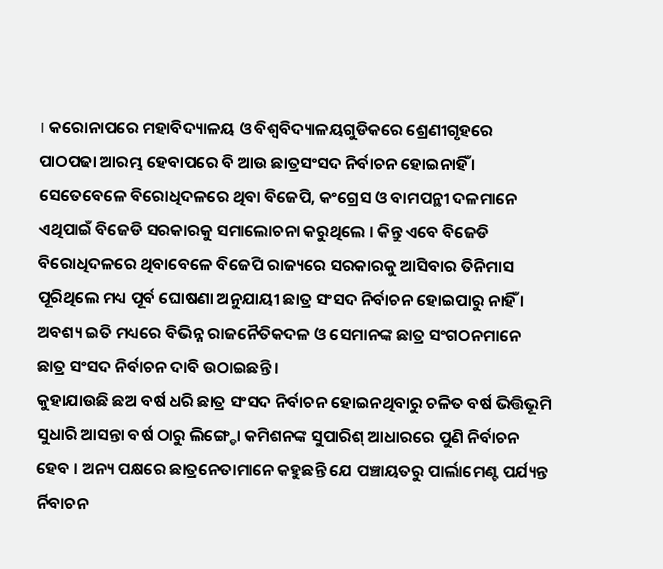। କରୋନାପରେ ମହାବିଦ୍ୟାଳୟ ଓ ବିଶ୍ୱବିଦ୍ୟାଳୟଗୁଡିକରେ ଶ୍ରେଣୀଗୃହରେ ପାଠପଢା ଆରମ୍ଭ ହେବାପରେ ବି ଆଉ ଛାତ୍ରସଂସଦ ନିର୍ବାଚନ ହୋଇନାହିଁ । ସେତେବେଳେ ବିରୋଧିଦଳରେ ଥିବା ବିଜେପି, କଂଗ୍ରେସ ଓ ବାମପନ୍ଥୀ ଦଳମାନେ ଏଥିପାଇଁ ବିଜେଡି ସରକାରକୁ ସମାଲୋଚନା କରୁଥିଲେ । କିନ୍ତୁ ଏବେ ବିଜେଡି ବିରୋଧିଦଳରେ ଥିବାବେଳେ ବିଜେପି ରାଜ୍ୟରେ ସରକାରକୁ ଆସିବାର ତିନିମାସ ପୂରିଥିଲେ ମଧ୍ୟ ପୂର୍ବ ଘୋଷଣା ଅନୁଯାୟୀ ଛାତ୍ର ସଂସଦ ନିର୍ବାଚନ ହୋଇପାରୁ ନାହିଁ । ଅବଶ୍ୟ ଇତି ମଧ୍ୟରେ ବିଭିନ୍ନ ରାଜନୈତିକଦଳ ଓ ସେମାନଙ୍କ ଛାତ୍ର ସଂଗଠନମାନେ ଛାତ୍ର ସଂସଦ ନିର୍ବାଚନ ଦାବି ଉଠାଇଛନ୍ତି ।
କୁହାଯାଉଛି ଛଅ ବର୍ଷ ଧରି ଛାତ୍ର ସଂସଦ ନିର୍ବାଚନ ହୋଇନଥିବାରୁ ଚଳିତ ବର୍ଷ ଭିତ୍ତିଭୂମି ସୁଧାରି ଆସନ୍ତା ବର୍ଷ ଠାରୁ ଲିଙ୍ଗ୍ଡୋ କମିଶନଙ୍କ ସୁପାରିଶ୍ ଆଧାରରେ ପୁଣି ନିର୍ବାଚନ ହେବ । ଅନ୍ୟ ପକ୍ଷରେ ଛାତ୍ରନେତାମାନେ କହୁଛନ୍ତି ଯେ ପଞ୍ଚାୟତରୁ ପାର୍ଲାମେଣ୍ଟ ପର୍ଯ୍ୟନ୍ତ ର୍ନିବାଚନ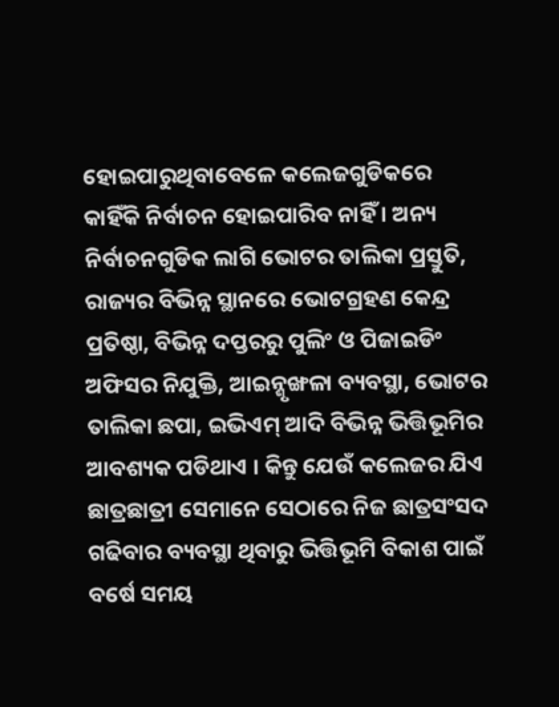ହୋଇପାରୁଥିବାବେଳେ କଲେଜଗୁଡିକରେ କାହିଁକି ନିର୍ବାଚନ ହୋଇପାରିବ ନାହିଁ । ଅନ୍ୟ ନିର୍ବାଚନଗୁଡିକ ଲାଗି ଭୋଟର ତାଲିକା ପ୍ରସ୍ତୁତି, ରାଜ୍ୟର ବିଭିନ୍ନ ସ୍ଥାନରେ ଭୋଟଗ୍ରହଣ କେନ୍ଦ୍ର ପ୍ରତିଷ୍ଠା, ବିଭିନ୍ନ ଦପ୍ତରରୁ ପୁଲିଂ ଓ ପିଜାଇଡିଂ ଅଫିସର ନିଯୁକ୍ତି, ଆଇନ୍ଶୃଙ୍ଖଳା ବ୍ୟବସ୍ଥା, ଭୋଟର ତାଲିକା ଛପା, ଇଭିଏମ୍ ଆଦି ବିଭିନ୍ନ ଭିତ୍ତିଭୂମିର ଆବଶ୍ୟକ ପଡିଥାଏ । କିନ୍ତୁ ଯେଉଁ କଲେଜର ଯିଏ ଛାତ୍ରଛାତ୍ରୀ ସେମାନେ ସେଠାରେ ନିଜ ଛାତ୍ରସଂସଦ ଗଢିବାର ବ୍ୟବସ୍ଥା ଥିବାରୁ ଭିତ୍ତିଭୂମି ବିକାଶ ପାଇଁ ବର୍ଷେ ସମୟ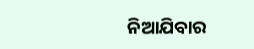ନିଆଯିବାର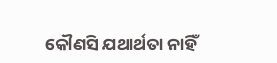କୌଣସି ଯଥାର୍ଥତା ନାହିଁ